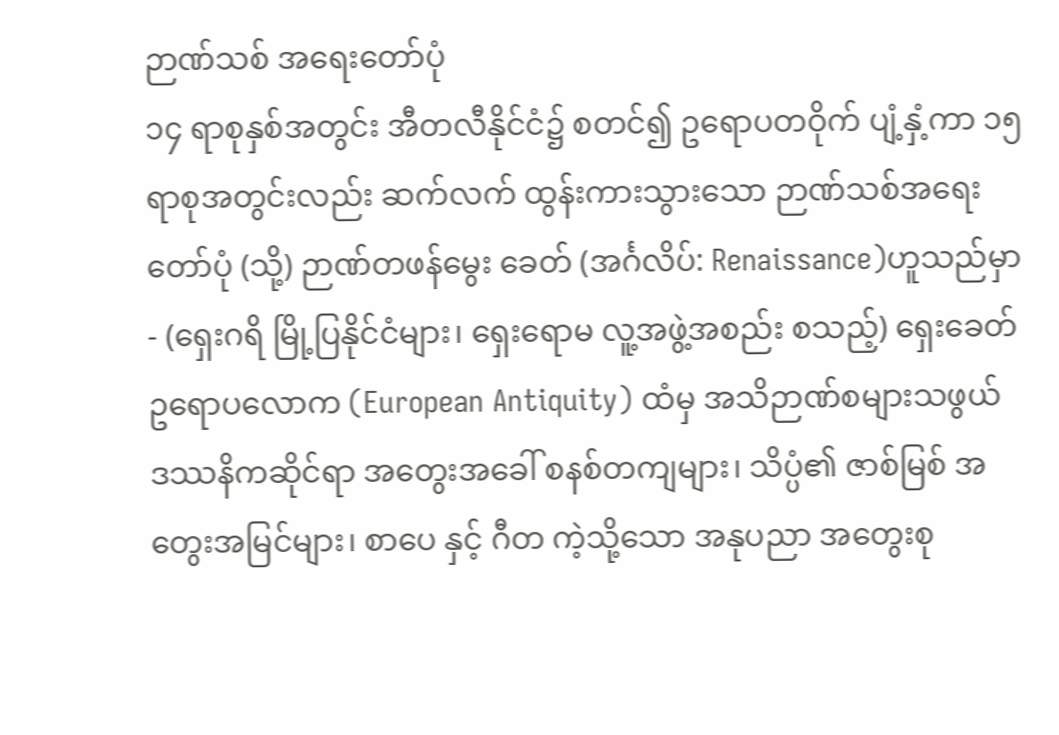ဉာဏ်သစ် အရေးတော်ပုံ
၁၄ ရာစုနှစ်အတွင်း အီတလီနိုင်ငံ၌ စတင်၍ ဥရောပတဝိုက် ပျံ့နှံ့ကာ ၁၅ရာစုအတွင်းလည်း ဆက်လက် ထွန်းကားသွားသော ဉာဏ်သစ်အရေးတော်ပုံ (သို့) ဉာဏ်တဖန်မွေး ခေတ် (အင်္ဂလိပ်: Renaissance)ဟူသည်မှာ - (ရှေးဂရိ မြို့ပြနိုင်ငံများ၊ ရှေးရောမ လူ့အဖွဲ့အစည်း စသည့်) ရှေးခေတ်ဥရောပလောက (European Antiquity) ထံမှ အသိဉာဏ်စများသဖွယ် ဒဿနိကဆိုင်ရာ အတွေးအခေါ် စနစ်တကျများ၊ သိပ္ပံ၏ ဇာစ်မြစ် အတွေးအမြင်များ၊ စာပေ နှင့် ဂီတ ကဲ့သို့သော အနုပညာ အတွေးစု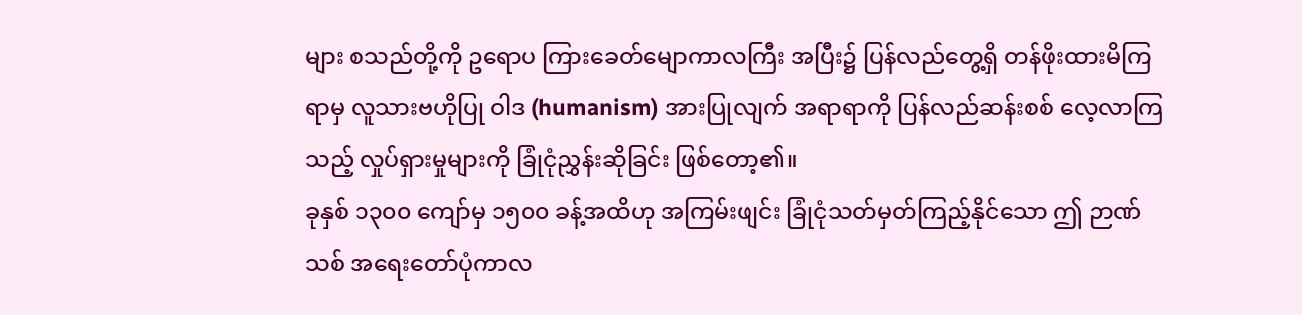များ စသည်တို့ကို ဥရောပ ကြားခေတ်မျောကာလကြီး အပြီး၌ ပြန်လည်တွေ့ရှိ တန်ဖိုးထားမိကြရာမှ လူသားဗဟိုပြု ဝါဒ (humanism) အားပြုလျက် အရာရာကို ပြန်လည်ဆန်းစစ် လေ့လာကြသည့် လှုပ်ရှားမှုများကို ခြုံငုံညွှန်းဆိုခြင်း ဖြစ်တော့၏။
ခုနှစ် ၁၃၀၀ ကျော်မှ ၁၅၀၀ ခန့်အထိဟု အကြမ်းဖျင်း ခြုံငုံသတ်မှတ်ကြည့်နိုင်သော ဤ ဉာဏ်သစ် အရေးတော်ပုံကာလ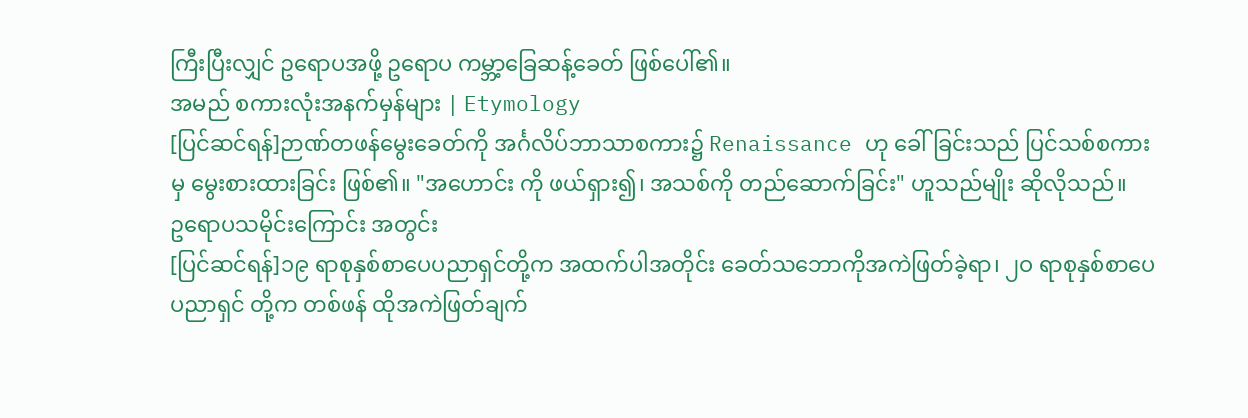ကြီးပြီးလျှင် ဥရောပအဖို့ ဥရောပ ကမ္ဘာ့ခြေဆန့်ခေတ် ဖြစ်ပေါ်၏။
အမည် စကားလုံးအနက်မှန်များ | Etymology
[ပြင်ဆင်ရန်]ဉာဏ်တဖန်မွေးခေတ်ကို အင်္ဂလိပ်ဘာသာစကား၌ Renaissance ဟု ခေါ်ခြင်းသည် ပြင်သစ်စကားမှ မွေးစားထားခြင်း ဖြစ်၏။ "အဟောင်း ကို ဖယ်ရှား၍၊ အသစ်ကို တည်ဆောက်ခြင်း" ဟူသည်မျိုး ဆိုလိုသည်။
ဥရောပသမိုင်းကြောင်း အတွင်း
[ပြင်ဆင်ရန်]၁၉ ရာစုနှစ်စာပေပညာရှင်တို့က အထက်ပါအတိုင်း ခေတ်သဘောကိုအကဲဖြတ်ခဲ့ရာ၊ ၂ဝ ရာစုနှစ်စာပေ ပညာရှင် တို့က တစ်ဖန် ထိုအကဲဖြတ်ချက်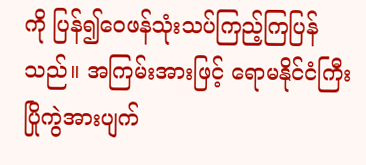ကို ပြန်၍ဝေဖန်သုံးသပ်ကြည့်ကြပြန်သည်။ အကြမ်းအားဖြင့် ရောမနိုင်ငံကြီး ပြိုကွဲအားပျက်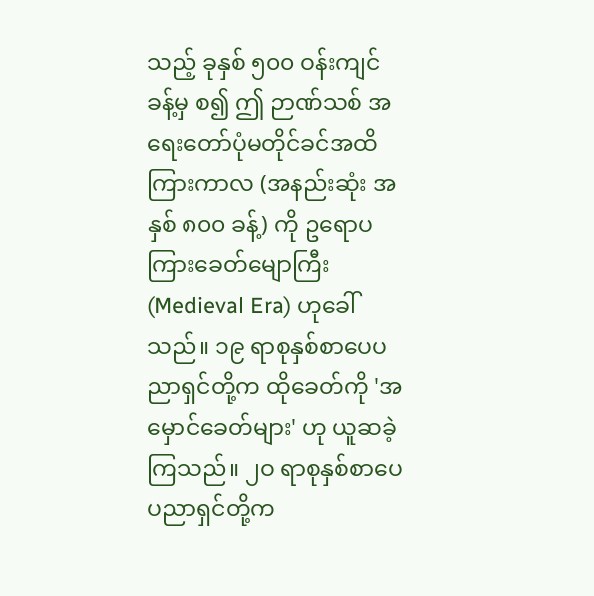သည့် ခုနှစ် ၅၀၀ ဝန်းကျင်ခန့်မှ စ၍ ဤ ဉာဏ်သစ် အရေးတော်ပုံမတိုင်ခင်အထိ ကြားကာလ (အနည်းဆုံး အနှစ် ၈၀၀ ခန့်) ကို ဥရောပ ကြားခေတ်မျောကြီး (Medieval Era) ဟုခေါ်သည်။ ၁၉ ရာစုနှစ်စာပေပညာရှင်တို့က ထိုခေတ်ကို 'အမှောင်ခေတ်များ' ဟု ယူဆခဲ့ကြသည်။ ၂ဝ ရာစုနှစ်စာပေပညာရှင်တို့က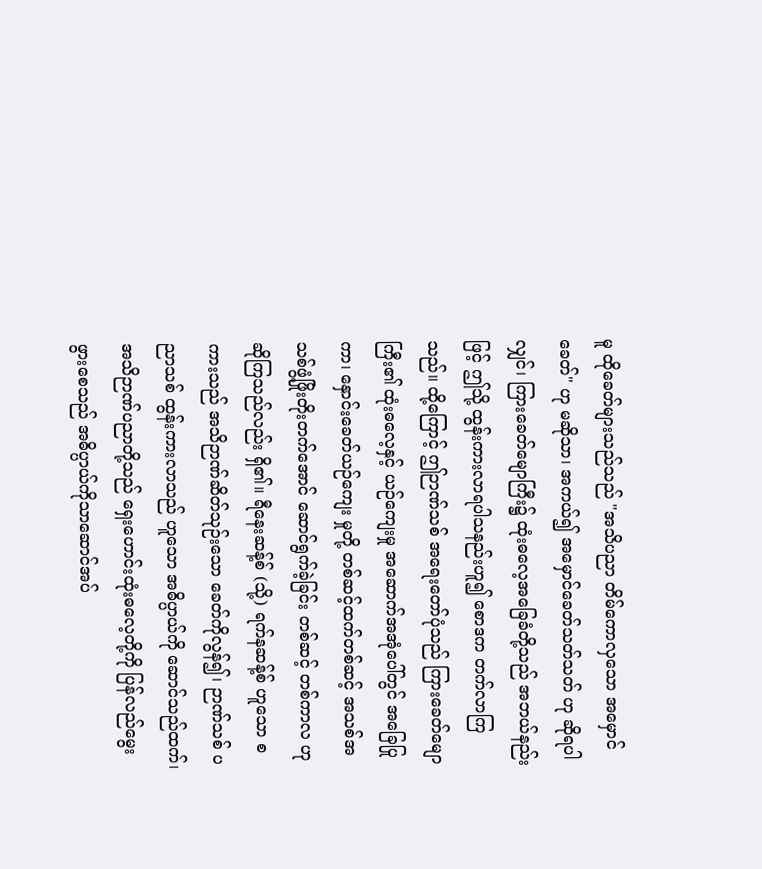မူ ထိုခေတ်များသည်သည် "အသိပညာ တိမ်ကောလှသော အမှောင်ခေတ်" ဟု မဆိုသာ၊ အကယ်၍ အမှောင်ခေတ်သတ်သတ် ဟု ဆိုရပါလျှင်၊ ကြားခေတ်မျောကြီး၌ ထုံးဓလေ့အခြေခံတို့သည် အဘယ်နည်းဖြင့် ဤသို့ ထွန်းကားလာရပါသနည်းဟူ၍ စောဒက တက်လာကြသည်။ ထို့ကြောင့် ဤဉာဏ်သစ် အရေးတော်ပုံသည် ကြားခေတ်မျောကြီး၏ ထုံးဓလေ့နှင့် ယဉ်ကျေးမှု အဆောက်အအုံပေါ်တွင် အခြေပြုကာ၊ နှောင်းခေတ်ယဉ်ကျေး မှုတို့ တစ်ဆင့်ထက်တစ်ဆင့် အသစ်အသစ်ဖွံ့ဖြိုးတိုးတက်အောင် ဆောင်ရွက်ခဲ့ခြင်း တစ်ဆင့် တစ်ကာလ ဟု ဆိုကြသည်လည်း ရှိ၏။ ရီနေးဆန့်စ် (သို့) ရက်နဆန့်စ် ဟူသော စကားသည် အသိဉာဏ်ဆိတ်သုဉ်းသော ခေတ်ကိုလွန်၍၊ ဉာဏ်သစ် ပညာသစ် ထွန်းကားလာသည် ဟူသော အဓိပ္ပာယ်ကို ဆောင်သည်ထက်၊ အသိဉာဏ်ပညာတို့သည် ရှေးဟောင်းထုံးဓလေ့တို့ကို ပြန်လည်မွေးဖွားစေသည် အဓိပ္ပာယ်ကိုသာဆောင်အပ်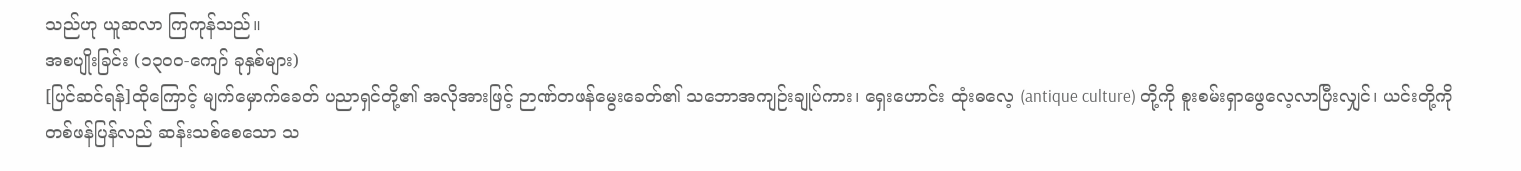သည်ဟု ယူဆလာ ကြကုန်သည်။
အစပျိုးခြင်း (၁၃၀၀-ကျော် ခုနှစ်များ)
[ပြင်ဆင်ရန်]ထိုကြောင့် မျက်မှောက်ခေတ် ပညာရှင်တို့၏ အလိုအားဖြင့် ဉာဏ်တဖန်မွေးခေတ်၏ သဘောအကျဉ်းချုပ်ကား၊ ရှေးဟောင်း ထုံးဓလေ့ (antique culture) တို့ကို စူးစမ်းရှာဖွေလေ့လာပြီးလျှင်၊ ယင်းတို့ကို တစ်ဖန်ပြန်လည် ဆန်းသစ်စေသော သ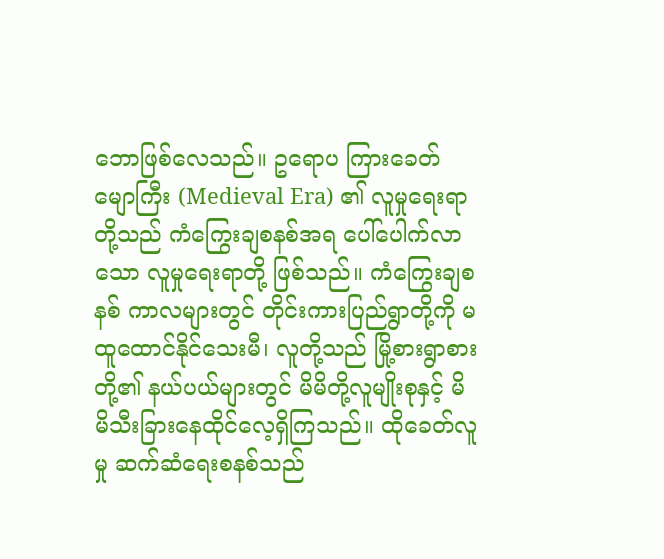ဘောဖြစ်လေသည်။ ဥရောပ ကြားခေတ်မျောကြီး (Medieval Era) ၏ လူမှုရေးရာတို့သည် ကံကြွေးချစနစ်အရ ပေါ်ပေါက်လာသော လူမှုရေးရာတို့ ဖြစ်သည်။ ကံကြွေးချစနစ် ကာလများတွင် တိုင်းကားပြည်ရွာတို့ကို မထူထောင်နိုင်သေးမီ၊ လူတို့သည် မြို့စားရွာစားတို့၏ နယ်ပယ်များတွင် မိမိတို့လူမျိုးစုနှင့် မိမိသီးခြားနေထိုင်လေ့ရှိကြသည်။ ထိုခေတ်လူမှု ဆက်ဆံရေးစနစ်သည်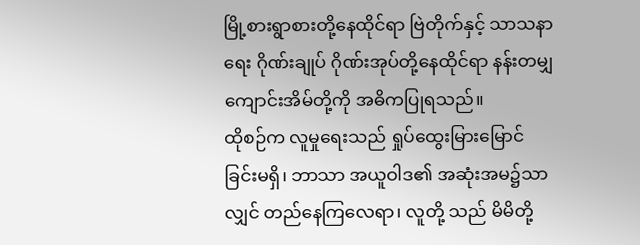မြို့စားရွာစားတို့နေထိုင်ရာ ဗြဲတိုက်နှင့် သာသနာရေး ဂိုဏ်းချုပ် ဂိုဏ်းအုပ်တို့နေထိုင်ရာ နန်းတမျှ ကျောင်းအိမ်တို့ကို အဓိကပြုရသည်။
ထိုစဉ်က လူမှုရေးသည် ရှုပ်ထွေးမြားမြောင်ခြင်းမရှိ၊ ဘာသာ အယူဝါဒ၏ အဆုံးအမ၌သာလျှင် တည်နေကြလေရာ၊ လူတို့ သည် မိမိတို့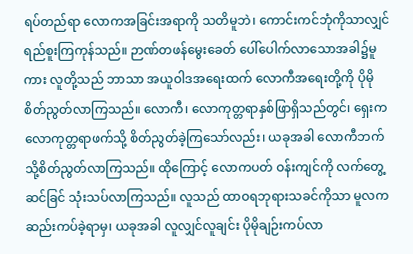ရပ်တည်ရာ လောကအခြင်းအရာကို သတိမူဘဲ၊ ကောင်းကင်ဘုံကိုသာလျှင် ရည်စူးကြကုန်သည်။ ဉာဏ်တဖန်မွေးခေတ် ပေါ်ပေါက်လာသောအခါ၌မူကား လူတို့သည် ဘာသာ အယူဝါဒအရေးထက် လောကီအရေးတို့ကို ပိုမို စိတ်ညွတ်လာကြသည်။ လောကီ၊ လောကုတ္တရာနှစ်ဖြာရှိသည်တွင်၊ ရှေးက လောကုတ္တရာဖက်သို့ စိတ်ညွတ်ခဲ့ကြသော်လည်း၊ ယခုအခါ လောကီဘက် သို့စိတ်ညွတ်လာကြသည်။ ထိုကြောင့် လောကပတ် ဝန်းကျင်ကို လက်တွေ့ဆင်ခြင် သုံးသပ်လာကြသည်။ လူသည် ထာဝရဘုရားသခင်ကိုသာ မူလက ဆည်းကပ်ခဲ့ရာမှ၊ ယခုအခါ လူလျှင်လူချင်း ပိုမိုချဉ်းကပ်လာ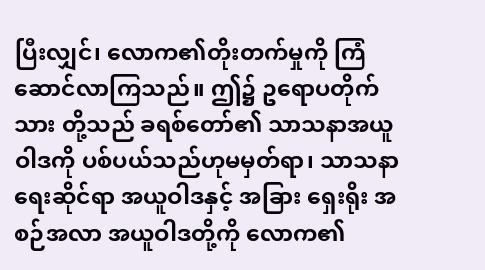ပြီးလျှင်၊ လောက၏တိုးတက်မှုကို ကြံဆောင်လာကြသည်။ ဤ၌ ဥရောပတိုက်သား တို့သည် ခရစ်တော်၏ သာသနာအယူဝါဒကို ပစ်ပယ်သည်ဟုမမှတ်ရာ၊ သာသနာရေးဆိုင်ရာ အယူဝါဒနှင့် အခြား ရှေးရိုး အစဉ်အလာ အယူဝါဒတို့ကို လောက၏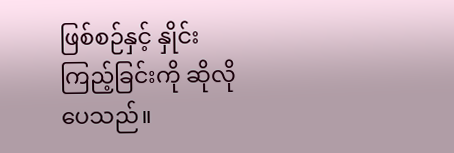ဖြစ်စဉ်နှင့် နှိုင်းကြည့်ခြင်းကို ဆိုလိုပေသည်။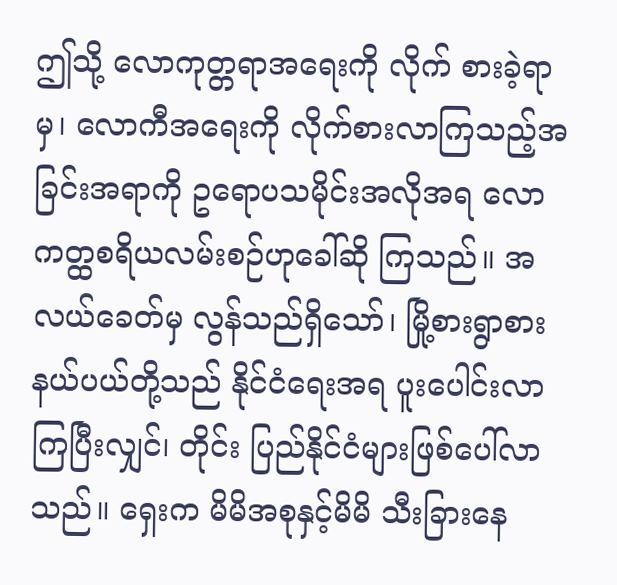ဤသို့ လောကုတ္တရာအရေးကို လိုက် စားခဲ့ရာမှ၊ လောကီအရေးကို လိုက်စားလာကြသည့်အခြင်းအရာကို ဥရောပသမိုင်းအလိုအရ လောကတ္ထစရိယလမ်းစဉ်ဟုခေါ်ဆို ကြသည်။ အလယ်ခေတ်မှ လွန်သည်ရှိသော်၊ မြို့စားရွာစားနယ်ပယ်တို့သည် နိုင်ငံရေးအရ ပူးပေါင်းလာကြပြီးလျှင်၊ တိုင်း ပြည်နိုင်ငံများဖြစ်ပေါ်လာသည်။ ရှေးက မိမိအစုနှင့်မိမိ သီးခြားနေ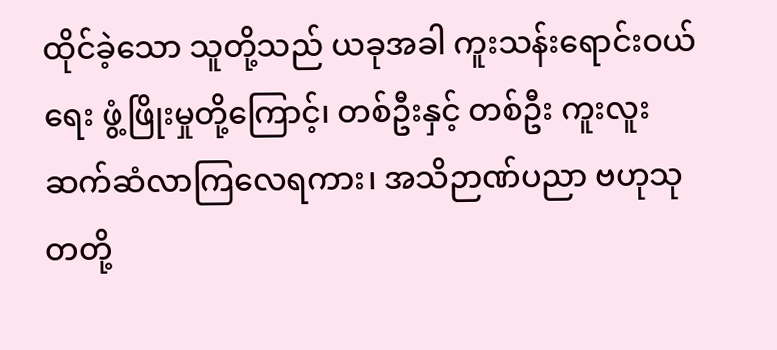ထိုင်ခဲ့သော သူတို့သည် ယခုအခါ ကူးသန်းရောင်းဝယ်ရေး ဖွံ့ဖြိုးမှုတို့ကြောင့်၊ တစ်ဦးနှင့် တစ်ဦး ကူးလူးဆက်ဆံလာကြလေရကား၊ အသိဉာဏ်ပညာ ဗဟုသုတတို့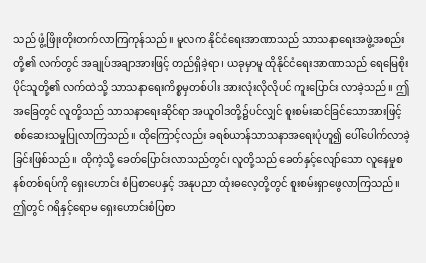သည် ဖွံ့ဖြိုးတိုးတက်လာကြကုန်သည်။ မူလက နိုင်ငံရေးအာဏာသည် သာသနာရေးအဖွဲ့အစည်းတို့၏ လက်တွင် အချုပ်အချာအားဖြင့် တည်ရှိခဲ့ရာ၊ ယခုမှာမူ ထိုနိုင်ငံရေးအာဏာသည် ရေမြေစိုးပိုင်သူတို့၏ လက်ထဲသို့ သာသနာရေးကိစ္စမှတစ်ပါး အားလုံးလိုလိုပင် ကူးပြောင်း လာခဲ့သည်။ ဤအခြေတွင် လူတို့သည် သာသနာရေးဆိုင်ရာ အယူဝါဒတို့၌ပင်လျှင် စူးစမ်းဆင်ခြင်သောအားဖြင့် စစ်ဆေးသမှုပြုလာကြသည်။ ထိုကြောင့်လည်း ခရစ်ယာန်သာသနာအရေးပုံဟူ၍ ပေါ်ပေါက်လာခဲ့ခြင်းဖြစ်သည်။ ထိုကဲ့သို့ ခေတ်ပြောင်းလာသည်တွင်၊ လူတို့သည် ခေတ်နှင့်လျော်သော လူနေမှုစနစ်တစ်ရပ်ကို ရှေးဟောင်း စံပြစာပေနှင့် အနုပညာ ထုံးဓလေ့တို့တွင် စူးစမ်းရှာဖွေလာကြသည်။ ဤတွင် ဂရိနှင့်ရောမ ရှေးဟောင်းစံပြစာ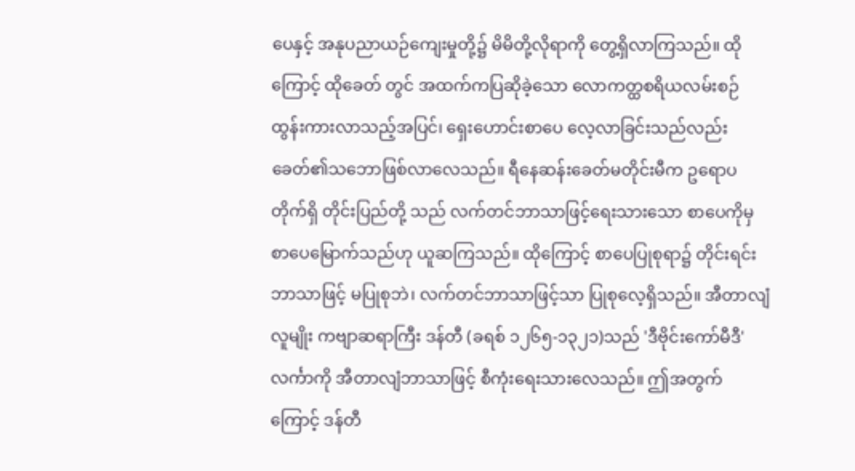ပေနှင့် အနုပညာယဉ်ကျေးမှုတို့၌ မိမိတို့လိုရာကို တွေ့ရှိလာကြသည်။ ထိုကြောင့် ထိုခေတ် တွင် အထက်ကပြဆိုခဲ့သော လောကတ္ထစရိယလမ်းစဉ် ထွန်းကားလာသည့်အပြင်၊ ရှေးဟောင်းစာပေ လေ့လာခြင်းသည်လည်း ခေတ်၏သဘောဖြစ်လာလေသည်။ ရီနေဆန်းခေတ်မတိုင်းမီက ဥရောပတိုက်ရှိ တိုင်းပြည်တို့ သည် လက်တင်ဘာသာဖြင့်ရေးသားသော စာပေကိုမှ စာပေမြောက်သည်ဟု ယူဆကြသည်။ ထိုကြောင့် စာပေပြုစုရာ၌ တိုင်းရင်းဘာသာဖြင့် မပြုစုဘဲ၊ လက်တင်ဘာသာဖြင့်သာ ပြုစုလေ့ရှိသည်။ အီတာလျံလူမျိုး ကဗျာဆရာကြီး ဒန်တီ (ခရစ် ၁၂၆၅-၁၃၂၁)သည် 'ဒီဗိုင်းကော်မီဒီ' လင်္ကာကို အီတာလျံဘာသာဖြင့် စီကုံးရေးသားလေသည်။ ဤအတွက်ကြောင့် ဒန်တီ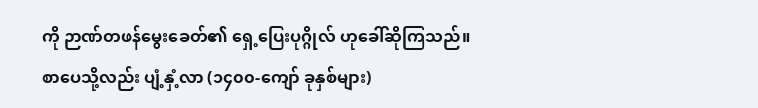ကို ဉာဏ်တဖန်မွေးခေတ်၏ ရှေ့ပြေးပုဂ္ဂိုလ် ဟုခေါ်ဆိုကြသည်။
စာပေသို့လည်း ပျံ့နှံ့လာ (၁၄၀၀-ကျော် ခုနှစ်များ)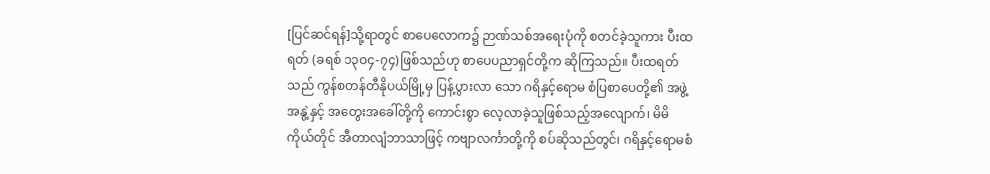[ပြင်ဆင်ရန်]သို့ရာတွင် စာပေလောက၌ ဉာဏ်သစ်အရေးပုံကို စတင်ခဲ့သူကား ပီးထရတ် (ခရစ် ၁၃ဝ၄-၇၄)ဖြစ်သည်ဟု စာပေပညာရှင်တို့က ဆိုကြသည်။ ပီးထရတ်သည် ကွန်စတန်တီနိုပယ်မြို့မှ ပြန့်ပွားလာ သော ဂရိနှင့်ရောမ စံပြစာပေတို့၏ အဖွဲ့အနွဲ့နှင့် အတွေးအခေါ်တို့ကို ကောင်းစွာ လေ့လာခဲ့သူဖြစ်သည့်အလျောက်၊ မိမိကိုယ်တိုင် အီတာလျံဘာသာဖြင့် ကဗျာလင်္ကာတို့ကို စပ်ဆိုသည်တွင်၊ ဂရိနှင့်ရောမစံ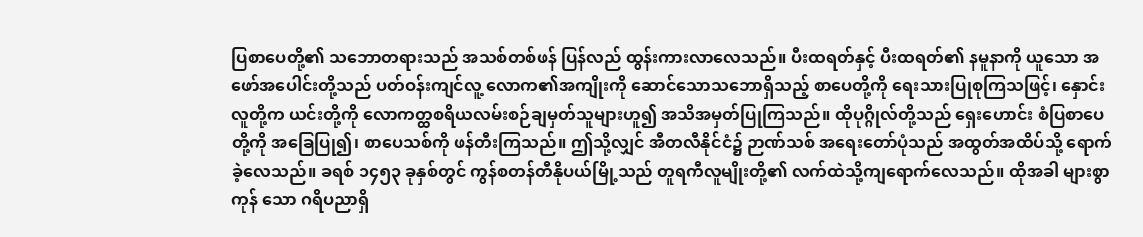ပြစာပေတို့၏ သဘောတရားသည် အသစ်တစ်ဖန် ပြန်လည် ထွန်းကားလာလေသည်။ ပီးထရတ်နှင့် ပီးထရတ်၏ နမူနာကို ယူသော အဖော်အပေါင်းတို့သည် ပတ်ဝန်းကျင်လူ့ လောက၏အကျိုးကို ဆောင်သောသဘောရှိသည့် စာပေတို့ကို ရေးသားပြုစုကြသဖြင့်၊ နှောင်းလူတို့က ယင်းတို့ကို လောကတ္ထစရိယလမ်းစဉ်ချမှတ်သူများဟူ၍ အသိအမှတ်ပြုကြသည်။ ထိုပုဂ္ဂိုလ်တို့သည် ရှေးဟောင်း စံပြစာပေတို့ကို အခြေပြု၍၊ စာပေသစ်ကို ဖန်တီးကြသည်။ ဤသို့လျှင် အီတလီနိုင်ငံ၌ ဉာဏ်သစ် အရေးတော်ပုံသည် အထွတ်အထိပ်သို့ ရောက်ခဲ့လေသည်။ ခရစ် ၁၄၅၃ ခုနှစ်တွင် ကွန်စတန်တီနိုပယ်မြို့သည် တူရကီလူမျိုးတို့၏ လက်ထဲသို့ကျရောက်လေသည်။ ထိုအခါ များစွာကုန် သော ဂရိပညာရှိ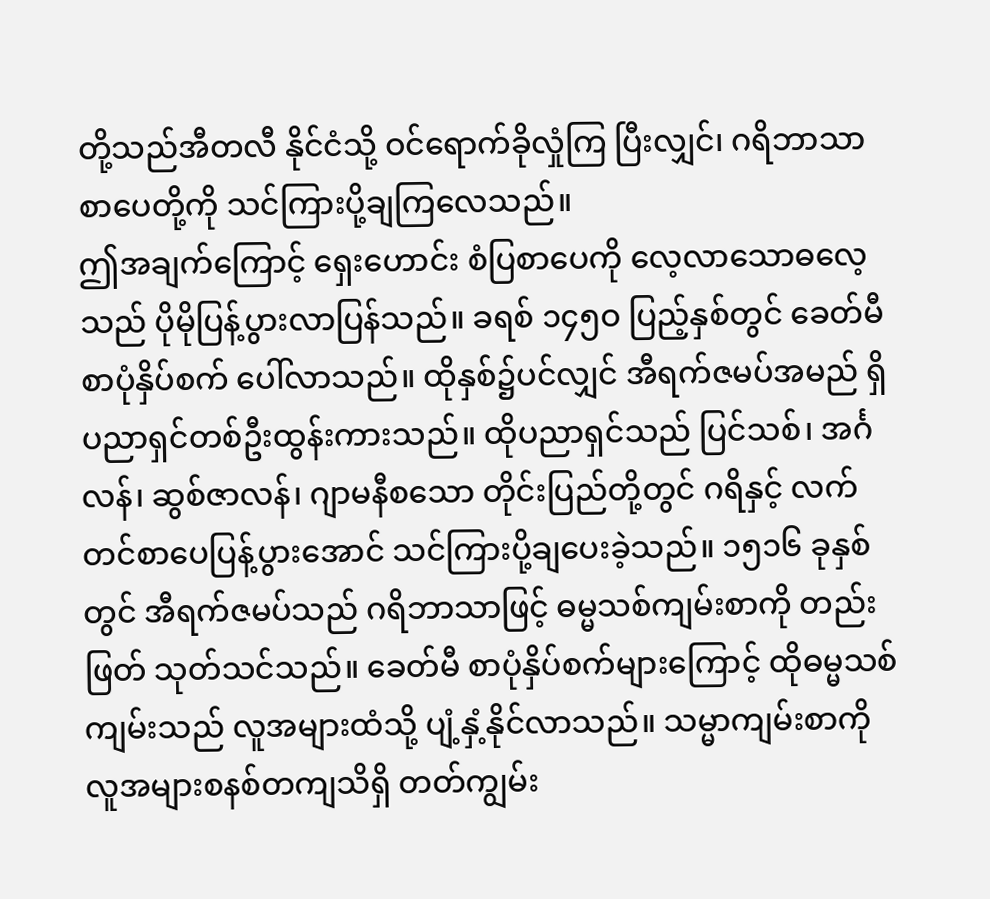တို့သည်အီတလီ နိုင်ငံသို့ ဝင်ရောက်ခိုလှုံကြ ပြီးလျှင်၊ ဂရိဘာသာ စာပေတို့ကို သင်ကြားပို့ချကြလေသည်။
ဤအချက်ကြောင့် ရှေးဟောင်း စံပြစာပေကို လေ့လာသောဓလေ့ သည် ပိုမိုပြန့်ပွားလာပြန်သည်။ ခရစ် ၁၄၅ဝ ပြည့်နှစ်တွင် ခေတ်မီ စာပုံနှိပ်စက် ပေါ်လာသည်။ ထိုနှစ်၌ပင်လျှင် အီရက်ဇမပ်အမည် ရှိ ပညာရှင်တစ်ဦးထွန်းကားသည်။ ထိုပညာရှင်သည် ပြင်သစ်၊ အင်္ဂလန်၊ ဆွစ်ဇာလန်၊ ဂျာမနီစသော တိုင်းပြည်တို့တွင် ဂရိနှင့် လက်တင်စာပေပြန့်ပွားအောင် သင်ကြားပို့ချပေးခဲ့သည်။ ၁၅၁၆ ခုနှစ်တွင် အီရက်ဇမပ်သည် ဂရိဘာသာဖြင့် ဓမ္မသစ်ကျမ်းစာကို တည်းဖြတ် သုတ်သင်သည်။ ခေတ်မီ စာပုံနှိပ်စက်များကြောင့် ထိုဓမ္မသစ်ကျမ်းသည် လူအများထံသို့ ပျံ့နှံ့နိုင်လာသည်။ သမ္မာကျမ်းစာကို လူအများစနစ်တကျသိရှိ တတ်ကျွမ်း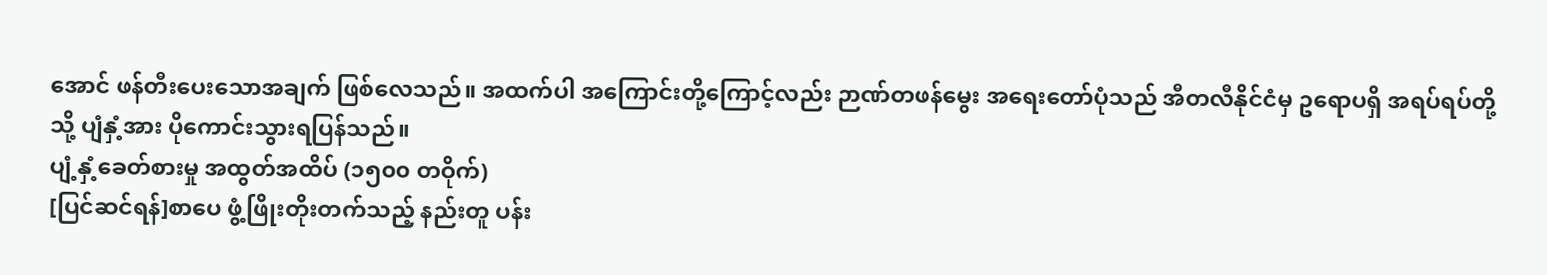အောင် ဖန်တီးပေးသောအချက် ဖြစ်လေသည်။ အထက်ပါ အကြောင်းတို့ကြောင့်လည်း ဉာဏ်တဖန်မွေး အရေးတော်ပုံသည် အီတလီနိုင်ငံမှ ဥရောပရှိ အရပ်ရပ်တို့သို့ ပျံနှံ့အား ပိုကောင်းသွားရပြန်သည်။
ပျံ့နှံ့ခေတ်စားမှု အထွတ်အထိပ် (၁၅၀၀ တဝိုက်)
[ပြင်ဆင်ရန်]စာပေ ဖွံ့ဖြိုးတိုးတက်သည့် နည်းတူ ပန်း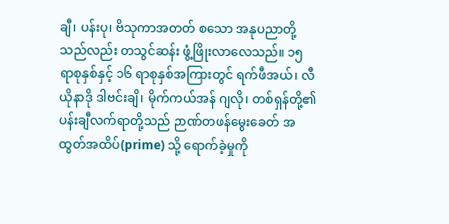ချီ၊ ပန်းပု၊ ဗိသုကာအတတ် စသော အနုပညာတို့သည်လည်း တသွင်ဆန်း ဖွံ့ဖြိုးလာလေသည်။ ၁၅ ရာစုနှစ်နှင့် ၁၆ ရာစုနှစ်အကြားတွင် ရက်ဖီအယ်၊ လီယိုနာဒို ဒါဗင်းချိ၊ မိုက်ကယ်အန် ဂျလို၊ တစ်ရှန်တို့၏ ပန်းချီလက်ရာတို့သည် ဉာဏ်တဖန်မွေးခေတ် အထွတ်အထိပ်(prime) သို့ ရောက်ခဲ့မှုကို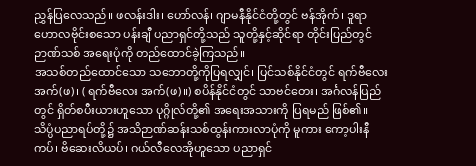ညွှန်ပြလေသည်။ ဖလန်းဒါး၊ ဟော်လန်၊ ဂျာမနီနိုင်ငံတို့တွင် ဗန်အိုက်၊ ဒူရာဟောလဗိုင်းစသော ပန်းချီ ပညာရှင်တို့သည် သူတို့နှင့်ဆိုင်ရာ တိုင်းပြည်တွင် ဉာဏ်သစ် အရေးပုံကို တည်ထောင်ခဲ့ကြသည်။
အသစ်တည်ထောင်သော သဘောတို့ကိုပြရလျှင်၊ ပြင်သစ်နိုင်ငံတွင် ရက်ဗီလေး အက်(ဖ)၊ ( ရက်ဗီလေး အက်(ဖ)။) စပိန်နိုင်ငံတွင် သာဗင်တေး၊ အင်္ဂလန်ပြည် တွင် ရှိတ်စပီးယားဟူသော ပုဂ္ဂိုလ်တို့၏ အရေးအသားကို ပြရမည် ဖြစ်၏။ သိပ္ပံပညာရပ်တို့၌ အသိဉာဏ်ဆန်းသစ်ထွန်းကားလာပုံကို မူကား ကော့ပါးနီကပ်၊ ဗိဆေးလိယပ်၊ ဂယ်လီလေအိုဟူသော ပညာရှင်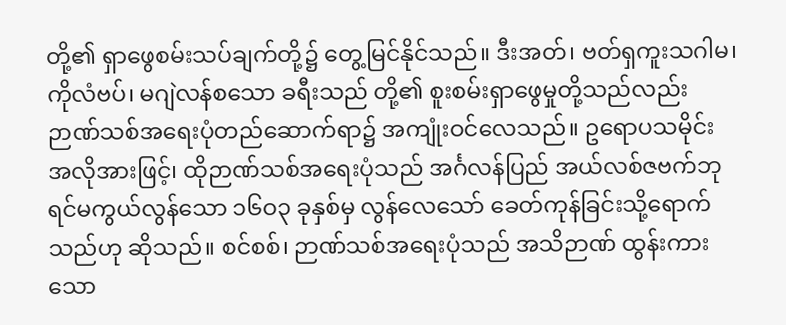တို့၏ ရှာဖွေစမ်းသပ်ချက်တို့၌ တွေ့မြင်နိုင်သည်။ ဒီးအတ်၊ ဗတ်ရှကူးသဂါမ၊ ကိုလံဗပ်၊ မဂျဲလန်စသော ခရီးသည် တို့၏ စူးစမ်းရှာဖွေမှုတို့သည်လည်း ဉာဏ်သစ်အရေးပုံတည်ဆောက်ရာ၌ အကျုံးဝင်လေသည်။ ဥရောပသမိုင်း အလိုအားဖြင့်၊ ထိုဉာဏ်သစ်အရေးပုံသည် အင်္ဂလန်ပြည် အယ်လစ်ဇဗက်ဘုရင်မကွယ်လွန်သော ၁၆ဝ၃ ခုနှစ်မှ လွန်လေသော် ခေတ်ကုန်ခြင်းသို့ရောက်သည်ဟု ဆိုသည်။ စင်စစ်၊ ဉာဏ်သစ်အရေးပုံသည် အသိဉာဏ် ထွန်းကားသော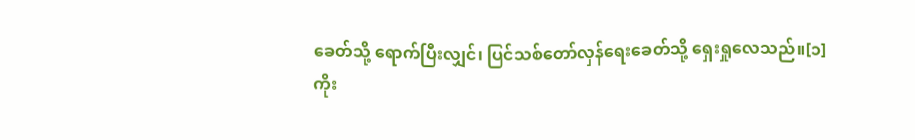ခေတ်သို့ ရောက်ပြီးလျှင်၊ ပြင်သစ်တော်လှန်ရေးခေတ်သို့ ရှေးရှုလေသည်။[၁]
ကိုး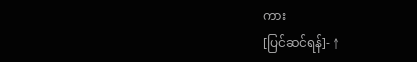ကား
[ပြင်ဆင်ရန်]- ↑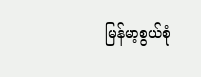မြန်မာ့စွယ်စုံ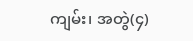ကျမ်း၊ အတွဲ(၄)